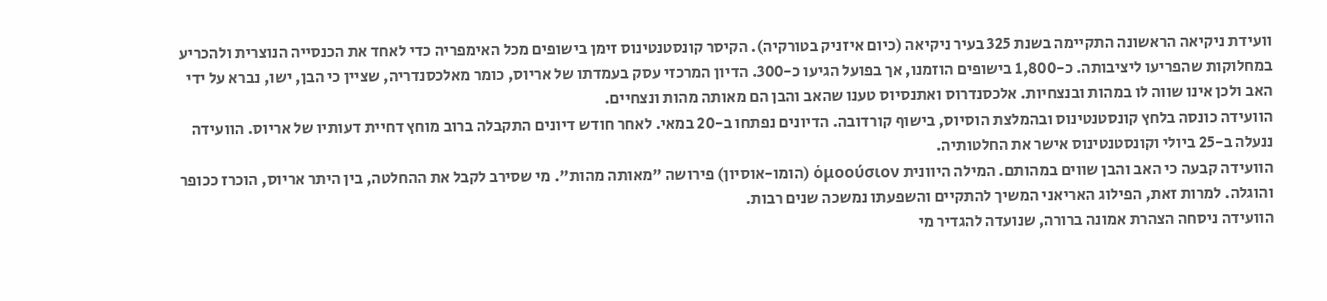וועידת ניקיאה הראשונה התקיימה בשנת 325 בעיר ניקיאה (כיום איזניק בטורקיה). הקיסר קונסטנטינוס זימן בישופים מכל האימפריה כדי לאחד את הכנסייה הנוצרית ולהכריע במחלוקות שהפריעו ליציבותה. כ-1,800 בישופים הוזמנו, אך בפועל הגיעו כ-300. הדיון המרכזי עסק בעמדתו של אריוס, כומר מאלכסנדריה, שציין כי הבן, ישו, נברא על ידי האב ולכן אינו שווה לו במהות ובנצחיות. אלכסנדרוס ואתנסיוס טענו שהאב והבן הם מאותה מהות ונצחיים.
הוועידה כונסה בלחץ קונסטנטינוס ובהמלצת הוסיוס, בישוף קורדובה. הדיונים נפתחו ב-20 במאי. לאחר חודש דיונים התקבלה ברוב מוחץ דחיית דעותיו של אריוס. הוועידה ננעלה ב-25 ביולי וקונסטנטינוס אישר את החלטותיה.
הוועידה קבעה כי האב והבן שווים במהותם. המילה היוונית ὁμοούσιον (הומו-אוסיון) פירושה "מאותה מהות". מי שסירב לקבל את ההחלטה, בין היתר אריוס, הוכרז ככופר והוגלה. למרות זאת, הפילוג האריאני המשיך להתקיים והשפעתו נמשכה שנים רבות.
הוועידה ניסחה הצהרת אמונה ברורה, שנועדה להגדיר מי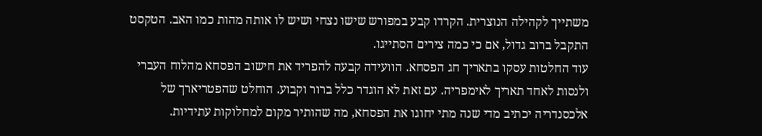משתייך לקהילה הנוצרית. הקרדו קבע במפורש שישו נצחי ושיש לו אותה מהות כמו האב. הטקסט התקבל ברוב גדול, אם כי כמה צירים הסתייגו.
עוד החלטות עסקו בתאריך חג הפסחא. הוועידה קבעה להפריד את חישוב הפסחא מהלוח העברי ולנסות לאחד תאריך לאימפריה. עם זאת לא הוגדר כלל ברור וקבוע. הוחלט שהפטריארך של אלכסנדריה יכתיב מדי שנה מתי יחוגו את הפסחא, מה שהותיר מקום למחלוקות עתידיות.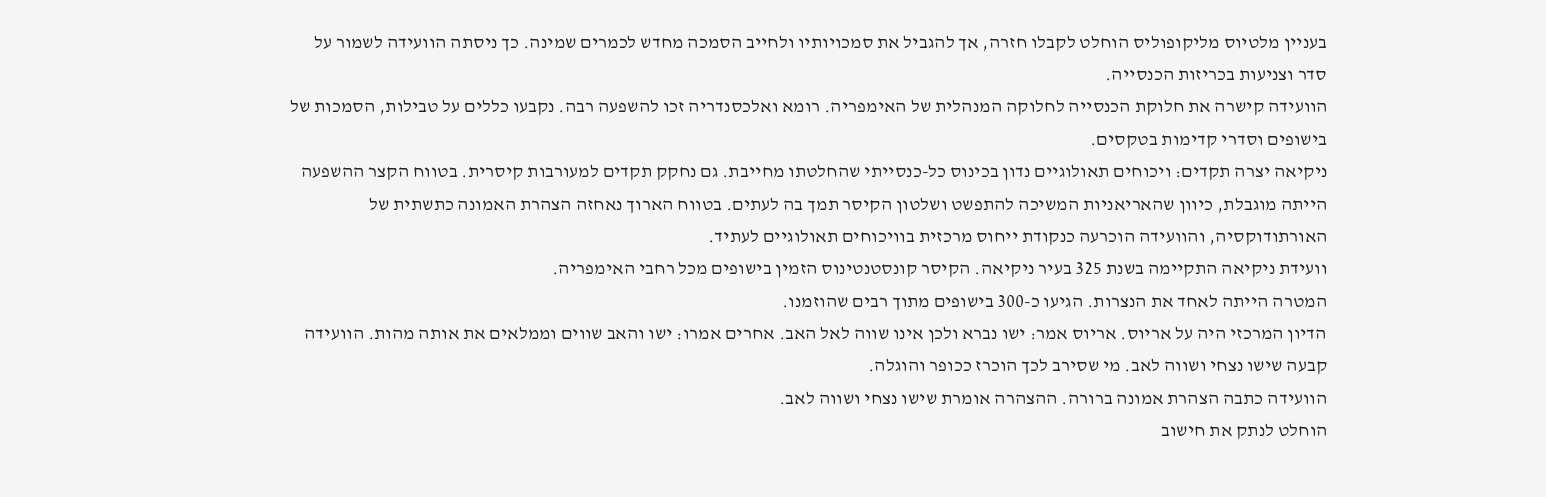בעניין מלטיוס מליקופוליס הוחלט לקבלו חזרה, אך להגביל את סמכויותיו ולחייב הסמכה מחדש לכמרים שמינה. כך ניסתה הוועידה לשמור על סדר וצניעות בכריזות הכנסייה.
הוועידה קישרה את חלוקת הכנסייה לחלוקה המנהלית של האימפריה. רומא ואלכסנדריה זכו להשפעה רבה. נקבעו כללים על טבילות, הסמכות של בישופים וסדרי קדימות בטקסים.
ניקיאה יצרה תקדים: ויכוחים תאולוגיים נדון בכינוס כל-כנסייתי שהחלטתו מחייבת. גם נחקק תקדים למעורבות קיסרית. בטווח הקצר ההשפעה הייתה מוגבלת, כיוון שהאריאניות המשיכה להתפשט ושלטון הקיסר תמך בה לעתים. בטווח הארוך נאחזה הצהרת האמונה כתשתית של האורתודוקסיה, והוועידה הוכרעה כנקודת ייחוס מרכזית בוויכוחים תאולוגיים לעתיד.
וועידת ניקיאה התקיימה בשנת 325 בעיר ניקיאה. הקיסר קונסטנטינוס הזמין בישופים מכל רחבי האימפריה.
המטרה הייתה לאחד את הנצרות. הגיעו כ-300 בישופים מתוך רבים שהוזמנו.
הדיון המרכזי היה על אריוס. אריוס אמר: ישו נברא ולכן אינו שווה לאל האב. אחרים אמרו: ישו והאב שווים וממלאים את אותה מהות. הוועידה קבעה שישו נצחי ושווה לאב. מי שסירב לכך הוכרז ככופר והוגלה.
הוועידה כתבה הצהרת אמונה ברורה. ההצהרה אומרת שישו נצחי ושווה לאב.
הוחלט לנתק את חישוב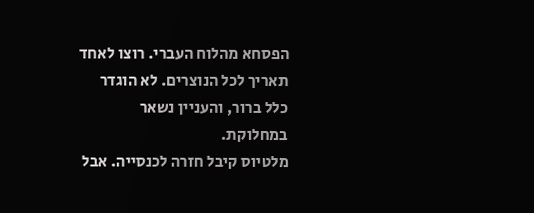הפסחא מהלוח העברי. רוצו לאחד תאריך לכל הנוצרים. לא הוגדר כלל ברור, והעניין נשאר במחלוקת.
מלטיוס קיבל חזרה לכנסייה. אבל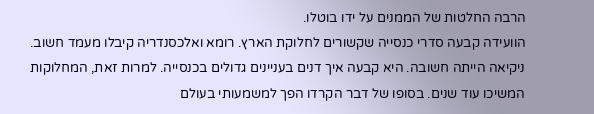הרבה החלטות של הממנים על ידו בוטלו.
הוועידה קבעה סדרי כנסייה שקשורים לחלוקת הארץ. רומא ואלכסנדריה קיבלו מעמד חשוב.
ניקיאה הייתה חשובה. היא קבעה איך דנים בעניינים גדולים בכנסייה. למרות זאת, המחלוקות המשיכו עוד שנים. בסופו של דבר הקרדו הפך למשמעותי בעולם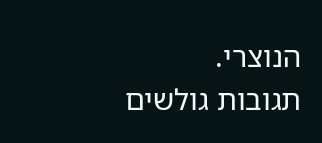הנוצרי.
תגובות גולשים